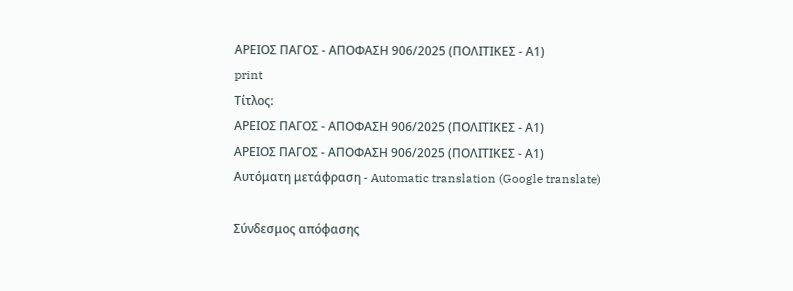ΑΡΕΙΟΣ ΠΑΓΟΣ - ΑΠΟΦΑΣΗ 906/2025 (ΠΟΛΙΤΙΚΕΣ - Α1)
print
Τίτλος:
ΑΡΕΙΟΣ ΠΑΓΟΣ - ΑΠΟΦΑΣΗ 906/2025 (ΠΟΛΙΤΙΚΕΣ - Α1)
ΑΡΕΙΟΣ ΠΑΓΟΣ - ΑΠΟΦΑΣΗ 906/2025 (ΠΟΛΙΤΙΚΕΣ - Α1)
Αυτόματη μετάφραση - Automatic translation (Google translate)

Σύνδεσμος απόφασης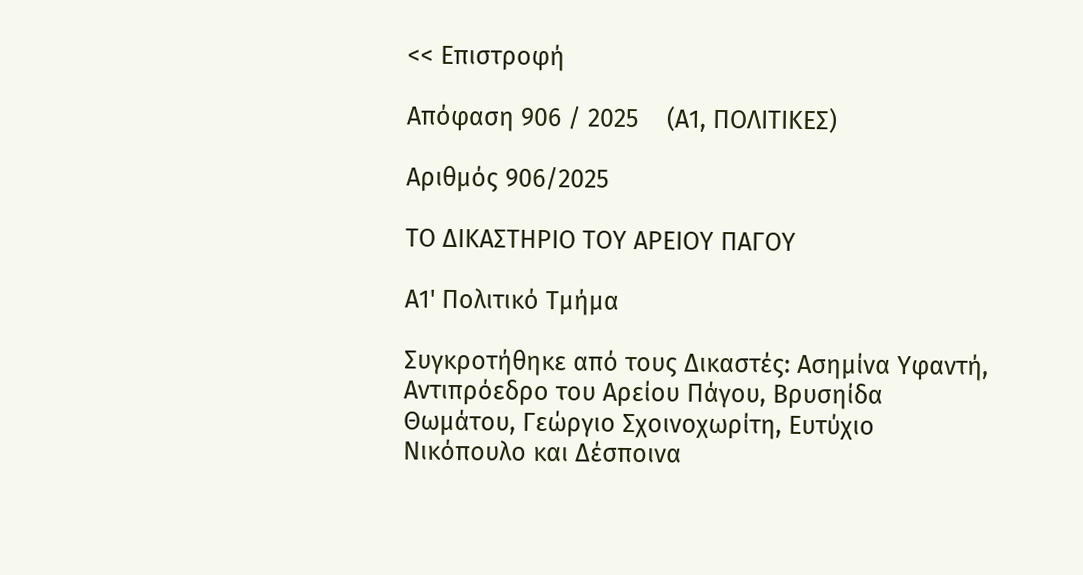<< Επιστροφή

Απόφαση 906 / 2025    (Α1, ΠΟΛΙΤΙΚΕΣ)

Αριθμός 906/2025

ΤΟ ΔΙΚΑΣΤΗΡΙΟ ΤΟΥ ΑΡΕΙΟΥ ΠΑΓΟΥ

Α1' Πολιτικό Τμήμα

Συγκροτήθηκε από τους Δικαστές: Ασημίνα Υφαντή, Αντιπρόεδρο του Αρείου Πάγου, Βρυσηίδα Θωμάτου, Γεώργιο Σχοινοχωρίτη, Ευτύχιο Νικόπουλο και Δέσποινα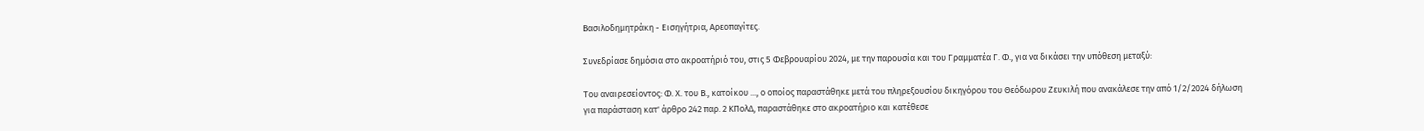Βασιλοδημητράκη - Εισηγήτρια, Αρεοπαγίτες.

Συνεδρίασε δημόσια στο ακροατήριό του, στις 5 Φεβρουαρίου 2024, με την παρουσία και του Γραμματέα Γ. Φ., για να δικάσει την υπόθεση μεταξύ:

Του αναιρεσείοντος: Φ. Χ. του Β., κατοίκου ..., ο οποίος παραστάθηκε μετά του πληρεξουσίου δικηγόρου του Θεόδωρου Ζευκιλή που ανακάλεσε την από 1/2/2024 δήλωση για παράσταση κατ' άρθρο 242 παρ. 2 ΚΠολΔ, παραστάθηκε στο ακροατήριο και κατέθεσε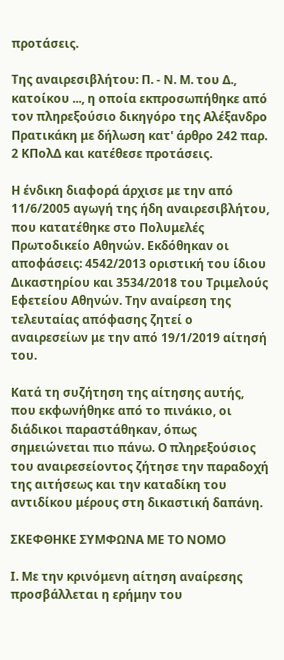προτάσεις.

Της αναιρεσιβλήτου: Π. - Ν. Μ. του Δ., κατοίκου ..., η οποία εκπροσωπήθηκε από τον πληρεξούσιο δικηγόρο της Αλέξανδρο Πρατικάκη με δήλωση κατ' άρθρο 242 παρ. 2 ΚΠολΔ και κατέθεσε προτάσεις.

Η ένδικη διαφορά άρχισε με την από 11/6/2005 αγωγή της ήδη αναιρεσιβλήτου, που κατατέθηκε στο Πολυμελές Πρωτοδικείο Αθηνών. Εκδόθηκαν οι αποφάσεις: 4542/2013 οριστική του ίδιου Δικαστηρίου και 3534/2018 του Τριμελούς Εφετείου Αθηνών. Την αναίρεση της τελευταίας απόφασης ζητεί ο αναιρεσείων με την από 19/1/2019 αίτησή του.

Κατά τη συζήτηση της αίτησης αυτής, που εκφωνήθηκε από το πινάκιο, οι διάδικοι παραστάθηκαν, όπως σημειώνεται πιο πάνω. Ο πληρεξούσιος του αναιρεσείοντος ζήτησε την παραδοχή της αιτήσεως και την καταδίκη του αντιδίκου μέρους στη δικαστική δαπάνη.

ΣΚΕΦΘΗΚΕ ΣΥΜΦΩΝΑ ΜΕ ΤΟ ΝΟΜΟ

Ι. Με την κρινόμενη αίτηση αναίρεσης προσβάλλεται η ερήμην του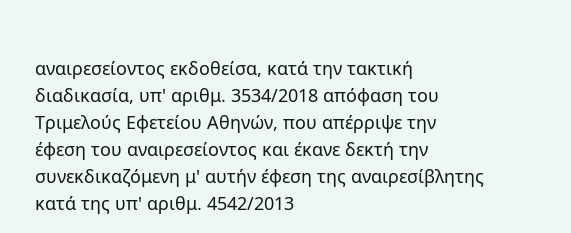αναιρεσείοντος εκδοθείσα, κατά την τακτική διαδικασία, υπ' αριθμ. 3534/2018 απόφαση του Τριμελούς Εφετείου Αθηνών, που απέρριψε την έφεση του αναιρεσείοντος και έκανε δεκτή την συνεκδικαζόμενη μ' αυτήν έφεση της αναιρεσίβλητης κατά της υπ' αριθμ. 4542/2013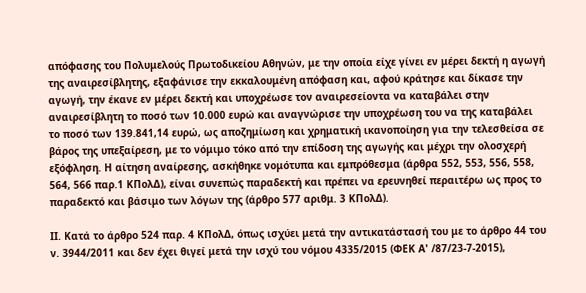απόφασης του Πολυμελούς Πρωτοδικείου Αθηνών, με την οποία είχε γίνει εν μέρει δεκτή η αγωγή της αναιρεσίβλητης, εξαφάνισε την εκκαλουμένη απόφαση και, αφού κράτησε και δίκασε την αγωγή, την έκανε εν μέρει δεκτή και υποχρέωσε τον αναιρεσείοντα να καταβάλει στην αναιρεσίβλητη το ποσό των 10.000 ευρώ και αναγνώρισε την υποχρέωση του να της καταβάλει το ποσό των 139.841,14 ευρώ, ως αποζημίωση και χρηματική ικανοποίηση για την τελεσθείσα σε βάρος της υπεξαίρεση, με το νόμιμο τόκο από την επίδοση της αγωγής και μέχρι την ολοσχερή εξόφληση. Η αίτηση αναίρεσης, ασκήθηκε νομότυπα και εμπρόθεσμα (άρθρα 552, 553, 556, 558, 564, 566 παρ.1 ΚΠολΔ), είναι συνεπώς παραδεκτή και πρέπει να ερευνηθεί περαιτέρω ως προς το παραδεκτό και βάσιμο των λόγων της (άρθρο 577 αριθμ. 3 ΚΠολΔ).

ΙΙ. Κατά το άρθρο 524 παρ. 4 ΚΠολΔ, όπως ισχύει μετά την αντικατάστασή του με το άρθρο 44 του ν. 3944/2011 και δεν έχει θιγεί μετά την ισχύ του νόμου 4335/2015 (ΦΕΚ Α' /87/23-7-2015),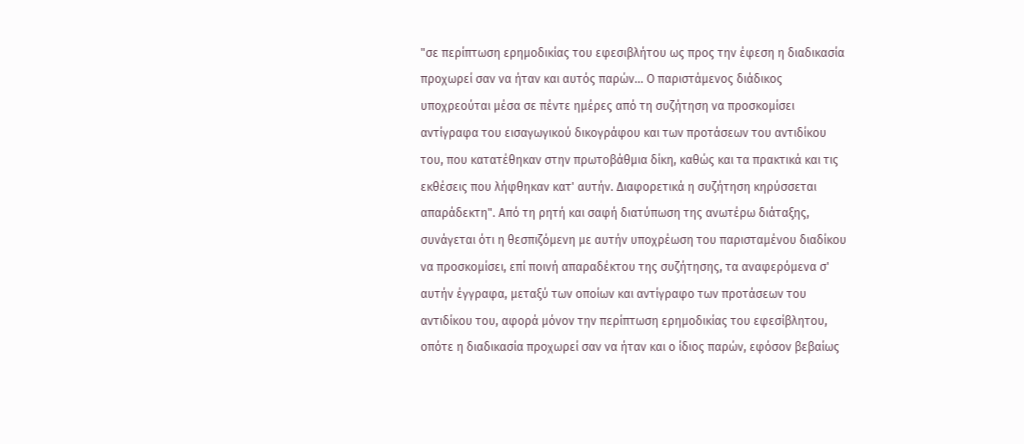"σε περίπτωση ερημοδικίας του εφεσιβλήτου ως προς την έφεση η διαδικασία προχωρεί σαν να ήταν και αυτός παρών... Ο παριστάμενος διάδικος υποχρεούται μέσα σε πέντε ημέρες από τη συζήτηση να προσκομίσει αντίγραφα του εισαγωγικού δικογράφου και των προτάσεων του αντιδίκου του, που κατατέθηκαν στην πρωτοβάθμια δίκη, καθώς και τα πρακτικά και τις εκθέσεις που λήφθηκαν κατ' αυτήν. Διαφορετικά η συζήτηση κηρύσσεται απαράδεκτη". Από τη ρητή και σαφή διατύπωση της ανωτέρω διάταξης, συνάγεται ότι η θεσπιζόμενη με αυτήν υποχρέωση του παρισταμένου διαδίκου να προσκομίσει, επί ποινή απαραδέκτου της συζήτησης, τα αναφερόμενα σ' αυτήν έγγραφα, μεταξύ των οποίων και αντίγραφο των προτάσεων του αντιδίκου του, αφορά μόνον την περίπτωση ερημοδικίας του εφεσίβλητου, οπότε η διαδικασία προχωρεί σαν να ήταν και ο ίδιος παρών, εφόσον βεβαίως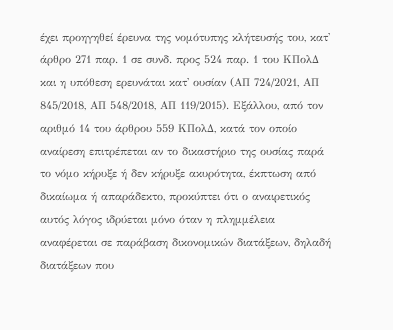έχει προηγηθεί έρευνα της νομότυπης κλήτευσής του, κατ' άρθρο 271 παρ. 1 σε συνδ. προς 524 παρ. 1 του ΚΠολΔ και η υπόθεση ερευνάται κατ' ουσίαν (ΑΠ 724/2021, ΑΠ 845/2018, ΑΠ 548/2018, ΑΠ 119/2015). Εξάλλου, από τον αριθμό 14 του άρθρου 559 ΚΠολΔ, κατά τον οποίο αναίρεση επιτρέπεται αν το δικαστήριο της ουσίας παρά το νόμο κήρυξε ή δεν κήρυξε ακυρότητα, έκπτωση από δικαίωμα ή απαράδεκτο, προκύπτει ότι ο αναιρετικός αυτός λόγος ιδρύεται μόνο όταν η πλημμέλεια αναφέρεται σε παράβαση δικονομικών διατάξεων, δηλαδή διατάξεων που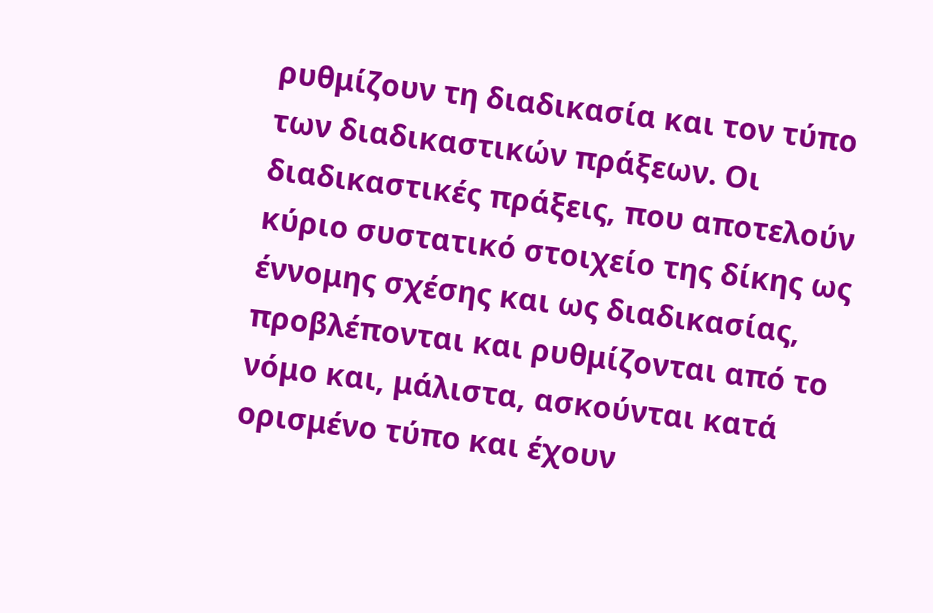ρυθμίζουν τη διαδικασία και τον τύπο των διαδικαστικών πράξεων. Οι διαδικαστικές πράξεις, που αποτελούν κύριο συστατικό στοιχείο της δίκης ως έννομης σχέσης και ως διαδικασίας, προβλέπονται και ρυθμίζονται από το νόμο και, μάλιστα, ασκούνται κατά ορισμένο τύπο και έχουν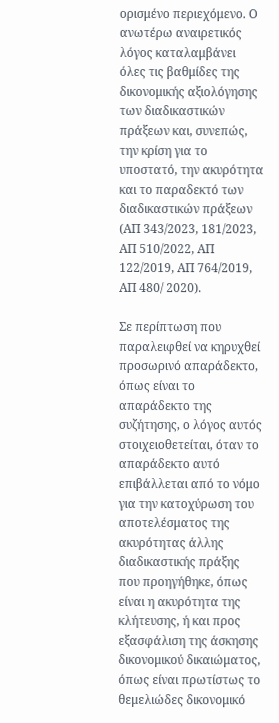ορισμένο περιεχόμενο. Ο ανωτέρω αναιρετικός λόγος καταλαμβάνει όλες τις βαθμίδες της δικονομικής αξιολόγησης των διαδικαστικών πράξεων και, συνεπώς, την κρίση για το υποστατό, την ακυρότητα και το παραδεκτό των διαδικαστικών πράξεων (ΑΠ 343/2023, 181/2023, ΑΠ 510/2022, ΑΠ 122/2019, ΑΠ 764/2019, ΑΠ 480/ 2020).

Σε περίπτωση που παραλειφθεί να κηρυχθεί προσωρινό απαράδεκτο, όπως είναι το απαράδεκτο της συζήτησης, ο λόγος αυτός στοιχειοθετείται, όταν το απαράδεκτο αυτό επιβάλλεται από το νόμο για την κατοχύρωση του αποτελέσματος της ακυρότητας άλλης διαδικαστικής πράξης που προηγήθηκε, όπως είναι η ακυρότητα της κλήτευσης, ή και προς εξασφάλιση της άσκησης δικονομικού δικαιώματος, όπως είναι πρωτίστως το θεμελιώδες δικονομικό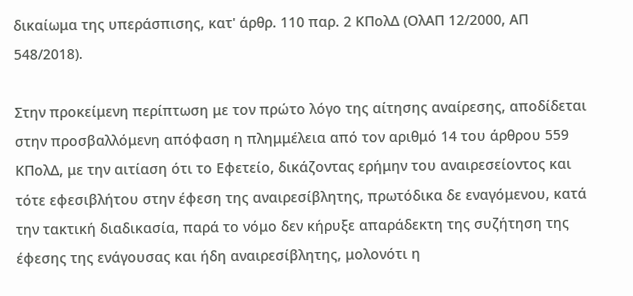δικαίωμα της υπεράσπισης, κατ' άρθρ. 110 παρ. 2 ΚΠολΔ (ΟλΑΠ 12/2000, ΑΠ 548/2018).

Στην προκείμενη περίπτωση με τον πρώτο λόγο της αίτησης αναίρεσης, αποδίδεται στην προσβαλλόμενη απόφαση η πλημμέλεια από τον αριθμό 14 του άρθρου 559 ΚΠολΔ, με την αιτίαση ότι το Εφετείο, δικάζοντας ερήμην του αναιρεσείοντος και τότε εφεσιβλήτου στην έφεση της αναιρεσίβλητης, πρωτόδικα δε εναγόμενου, κατά την τακτική διαδικασία, παρά το νόμο δεν κήρυξε απαράδεκτη της συζήτηση της έφεσης της ενάγουσας και ήδη αναιρεσίβλητης, μολονότι η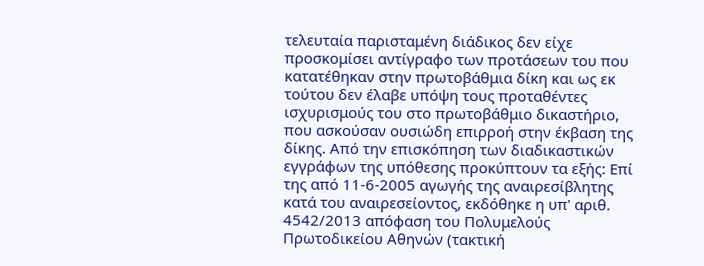τελευταία παρισταμένη διάδικος δεν είχε προσκομίσει αντίγραφο των προτάσεων του που κατατέθηκαν στην πρωτοβάθμια δίκη και ως εκ τούτου δεν έλαβε υπόψη τους προταθέντες ισχυρισμούς του στο πρωτοβάθμιο δικαστήριο, που ασκούσαν ουσιώδη επιρροή στην έκβαση της δίκης. Από την επισκόπηση των διαδικαστικών εγγράφων της υπόθεσης προκύπτουν τα εξής: Επί της από 11-6-2005 αγωγής της αναιρεσίβλητης κατά του αναιρεσείοντος, εκδόθηκε η υπ' αριθ. 4542/2013 απόφαση του Πολυμελούς Πρωτοδικείου Αθηνών (τακτική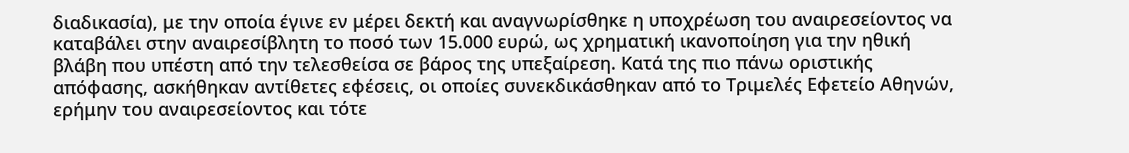διαδικασία), με την οποία έγινε εν μέρει δεκτή και αναγνωρίσθηκε η υποχρέωση του αναιρεσείοντος να καταβάλει στην αναιρεσίβλητη το ποσό των 15.000 ευρώ, ως χρηματική ικανοποίηση για την ηθική βλάβη που υπέστη από την τελεσθείσα σε βάρος της υπεξαίρεση. Κατά της πιο πάνω οριστικής απόφασης, ασκήθηκαν αντίθετες εφέσεις, οι οποίες συνεκδικάσθηκαν από το Τριμελές Εφετείο Αθηνών, ερήμην του αναιρεσείοντος και τότε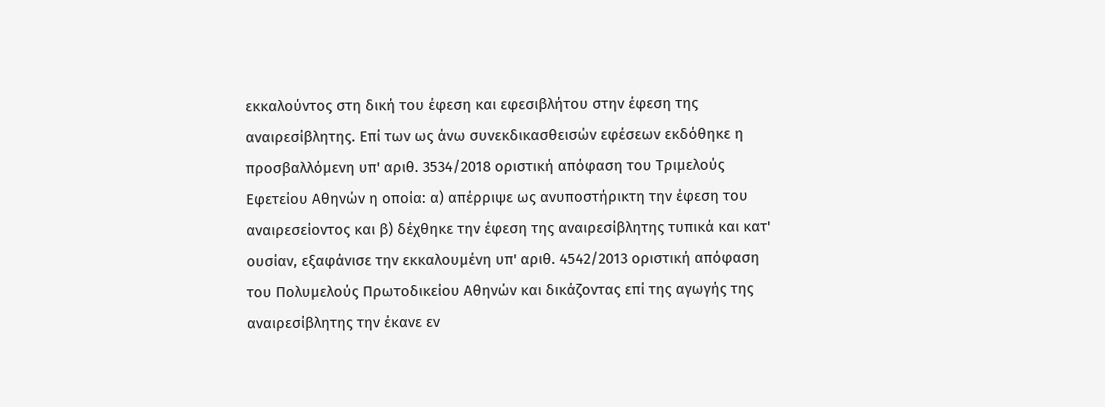εκκαλούντος στη δική του έφεση και εφεσιβλήτου στην έφεση της αναιρεσίβλητης. Επί των ως άνω συνεκδικασθεισών εφέσεων εκδόθηκε η προσβαλλόμενη υπ' αριθ. 3534/2018 οριστική απόφαση του Τριμελούς Εφετείου Αθηνών η οποία: α) απέρριψε ως ανυποστήρικτη την έφεση του αναιρεσείοντος και β) δέχθηκε την έφεση της αναιρεσίβλητης τυπικά και κατ' ουσίαν, εξαφάνισε την εκκαλουμένη υπ' αριθ. 4542/2013 οριστική απόφαση του Πολυμελούς Πρωτοδικείου Αθηνών και δικάζοντας επί της αγωγής της αναιρεσίβλητης την έκανε εν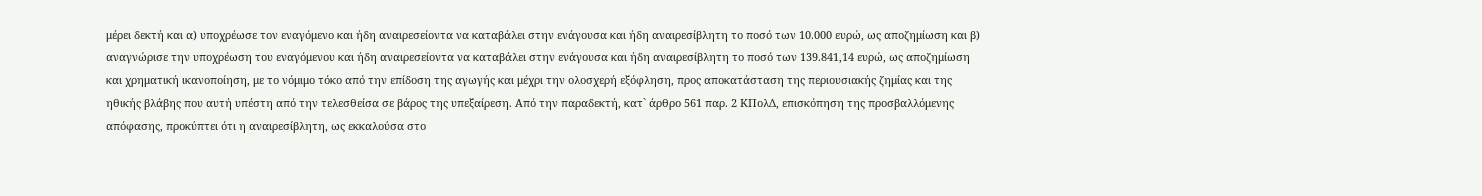μέρει δεκτή και α) υποχρέωσε τον εναγόμενο και ήδη αναιρεσείοντα να καταβάλει στην ενάγουσα και ήδη αναιρεσίβλητη το ποσό των 10.000 ευρώ, ως αποζημίωση και β) αναγνώρισε την υποχρέωση του εναγόμενου και ήδη αναιρεσείοντα να καταβάλει στην ενάγουσα και ήδη αναιρεσίβλητη το ποσό των 139.841,14 ευρώ, ως αποζημίωση και χρηματική ικανοποίηση, με το νόμιμο τόκο από την επίδοση της αγωγής και μέχρι την ολοσχερή εξόφληση, προς αποκατάσταση της περιουσιακής ζημίας και της ηθικής βλάβης που αυτή υπέστη από την τελεσθείσα σε βάρος της υπεξαίρεση. Από την παραδεκτή, κατ` άρθρο 561 παρ. 2 ΚΠολΔ, επισκόπηση της προσβαλλόμενης απόφασης, προκύπτει ότι η αναιρεσίβλητη, ως εκκαλούσα στο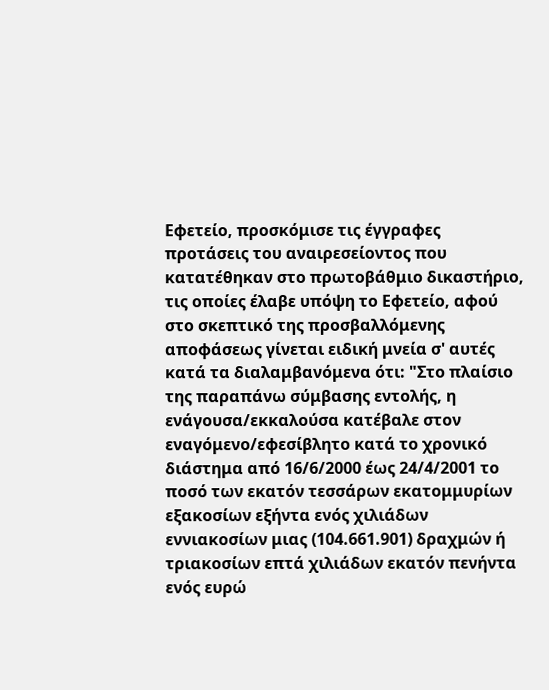Εφετείο, προσκόμισε τις έγγραφες προτάσεις του αναιρεσείοντος που κατατέθηκαν στο πρωτοβάθμιο δικαστήριο, τις οποίες έλαβε υπόψη το Εφετείο, αφού στο σκεπτικό της προσβαλλόμενης αποφάσεως γίνεται ειδική μνεία σ' αυτές κατά τα διαλαμβανόμενα ότι: "Στο πλαίσιο της παραπάνω σύμβασης εντολής, η ενάγουσα/εκκαλούσα κατέβαλε στον εναγόμενο/εφεσίβλητο κατά το χρονικό διάστημα από 16/6/2000 έως 24/4/2001 το ποσό των εκατόν τεσσάρων εκατομμυρίων εξακοσίων εξήντα ενός χιλιάδων εννιακοσίων μιας (104.661.901) δραχμών ή τριακοσίων επτά χιλιάδων εκατόν πενήντα ενός ευρώ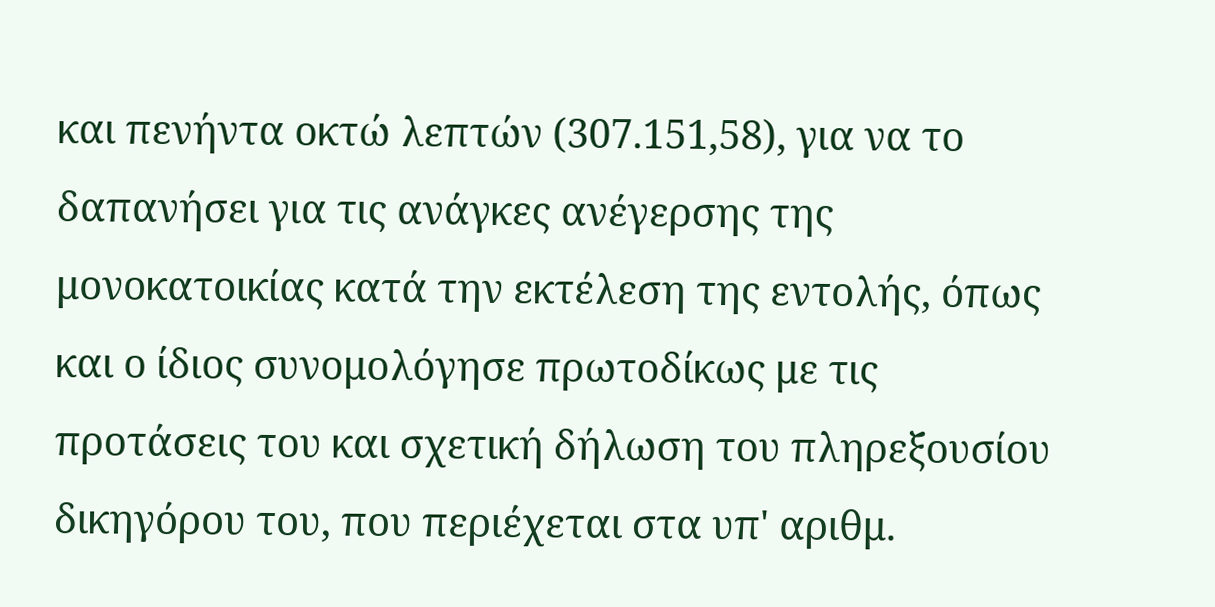και πενήντα οκτώ λεπτών (307.151,58), για να το δαπανήσει για τις ανάγκες ανέγερσης της μονοκατοικίας κατά την εκτέλεση της εντολής, όπως και ο ίδιος συνομολόγησε πρωτοδίκως με τις προτάσεις του και σχετική δήλωση του πληρεξουσίου δικηγόρου του, που περιέχεται στα υπ' αριθμ.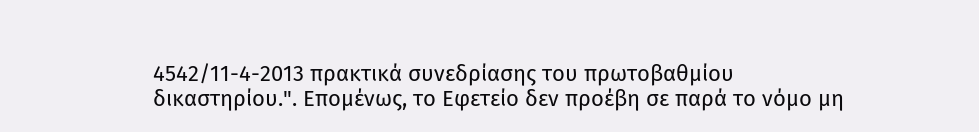4542/11-4-2013 πρακτικά συνεδρίασης του πρωτοβαθμίου δικαστηρίου.". Επομένως, το Εφετείο δεν προέβη σε παρά το νόμο μη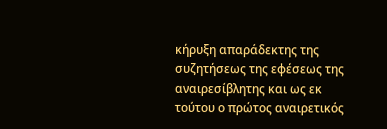κήρυξη απαράδεκτης της συζητήσεως της εφέσεως της αναιρεσίβλητης και ως εκ τούτου ο πρώτος αναιρετικός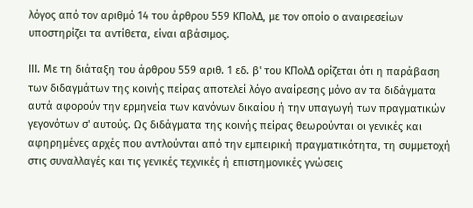λόγος από τον αριθμό 14 του άρθρου 559 ΚΠολΔ, με τον οποίο ο αναιρεσείων υποστηρίζει τα αντίθετα, είναι αβάσιμος.

ΙΙΙ. Με τη διάταξη του άρθρου 559 αριθ. 1 εδ. β' του ΚΠολΔ ορίζεται ότι η παράβαση των διδαγμάτων της κοινής πείρας αποτελεί λόγο αναίρεσης μόνο αν τα διδάγματα αυτά αφορούν την ερμηνεία των κανόνων δικαίου ή την υπαγωγή των πραγματικών γεγονότων σ' αυτούς. Ως διδάγματα της κοινής πείρας θεωρούνται οι γενικές και αφηρημένες αρχές που αντλούνται από την εμπειρική πραγματικότητα, τη συμμετοχή στις συναλλαγές και τις γενικές τεχνικές ή επιστημονικές γνώσεις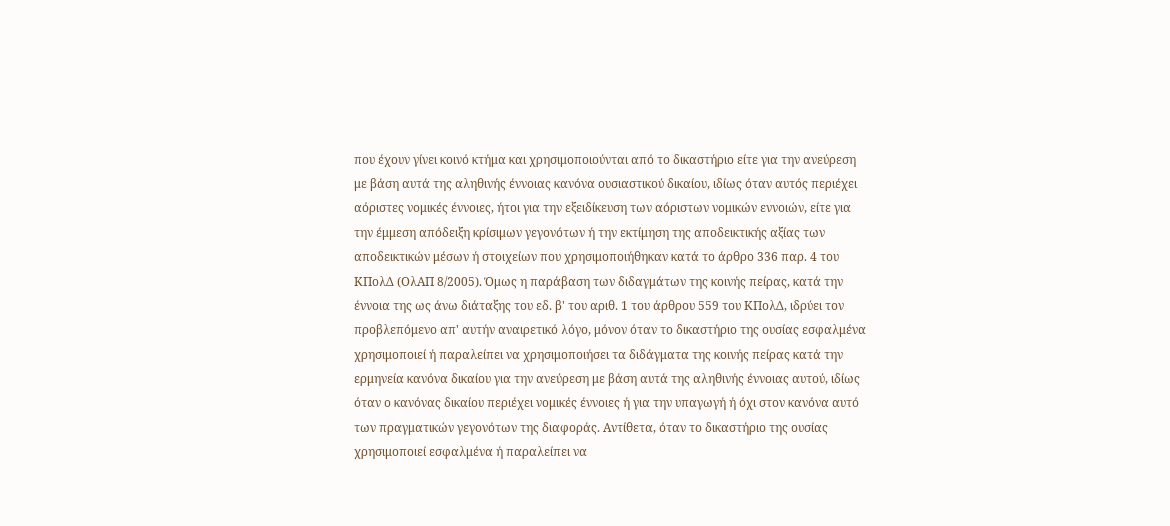που έχουν γίνει κοινό κτήμα και χρησιμοποιούνται από το δικαστήριο είτε για την ανεύρεση με βάση αυτά της αληθινής έννοιας κανόνα ουσιαστικού δικαίου, ιδίως όταν αυτός περιέχει αόριστες νομικές έννοιες, ήτοι για την εξειδίκευση των αόριστων νομικών εννοιών, είτε για την έμμεση απόδειξη κρίσιμων γεγονότων ή την εκτίμηση της αποδεικτικής αξίας των αποδεικτικών μέσων ή στοιχείων που χρησιμοποιήθηκαν κατά το άρθρο 336 παρ. 4 του ΚΠολΔ (ΟλΑΠ 8/2005). Όμως η παράβαση των διδαγμάτων της κοινής πείρας, κατά την έννοια της ως άνω διάταξης του εδ. β' του αριθ. 1 του άρθρου 559 του ΚΠολΔ, ιδρύει τον προβλεπόμενο απ' αυτήν αναιρετικό λόγο, μόνον όταν το δικαστήριο της ουσίας εσφαλμένα χρησιμοποιεί ή παραλείπει να χρησιμοποιήσει τα διδάγματα της κοινής πείρας κατά την ερμηνεία κανόνα δικαίου για την ανεύρεση με βάση αυτά της αληθινής έννοιας αυτού, ιδίως όταν ο κανόνας δικαίου περιέχει νομικές έννοιες ή για την υπαγωγή ή όχι στον κανόνα αυτό των πραγματικών γεγονότων της διαφοράς. Αντίθετα, όταν το δικαστήριο της ουσίας χρησιμοποιεί εσφαλμένα ή παραλείπει να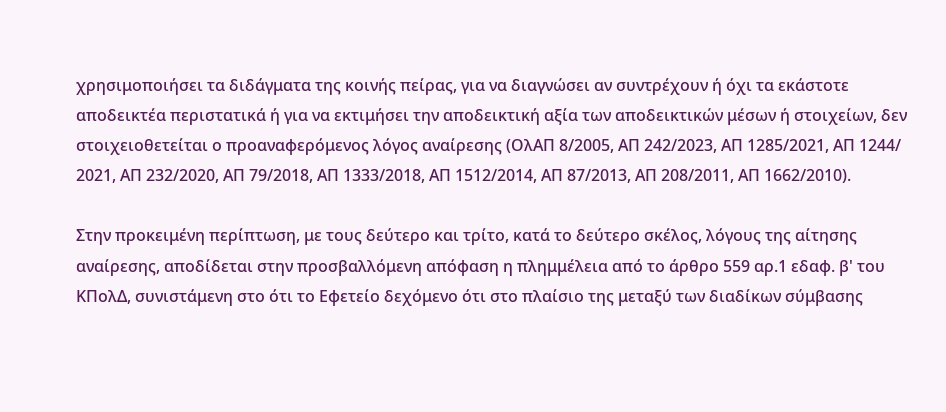χρησιμοποιήσει τα διδάγματα της κοινής πείρας, για να διαγνώσει αν συντρέχουν ή όχι τα εκάστοτε αποδεικτέα περιστατικά ή για να εκτιμήσει την αποδεικτική αξία των αποδεικτικών μέσων ή στοιχείων, δεν στοιχειοθετείται ο προαναφερόμενος λόγος αναίρεσης (ΟλΑΠ 8/2005, ΑΠ 242/2023, ΑΠ 1285/2021, ΑΠ 1244/ 2021, ΑΠ 232/2020, ΑΠ 79/2018, ΑΠ 1333/2018, ΑΠ 1512/2014, ΑΠ 87/2013, ΑΠ 208/2011, ΑΠ 1662/2010).

Στην προκειμένη περίπτωση, με τους δεύτερο και τρίτο, κατά το δεύτερο σκέλος, λόγους της αίτησης αναίρεσης, αποδίδεται στην προσβαλλόμενη απόφαση η πλημμέλεια από το άρθρο 559 αρ.1 εδαφ. β' του ΚΠολΔ, συνιστάμενη στο ότι το Εφετείο δεχόμενο ότι στο πλαίσιο της μεταξύ των διαδίκων σύμβασης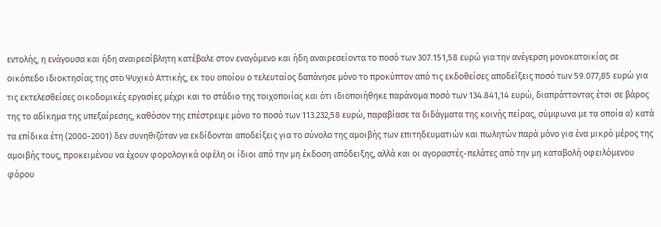εντολής, η ενάγουσα και ήδη αναιρεσίβλητη κατέβαλε στον εναγόμενο και ήδη αναιρεσείοντα το ποσό των 307.151,58 ευρώ για την ανέγερση μονοκατοικίας σε οικόπεδο ιδιοκτησίας της στο Ψυχικό Αττικής, εκ του οποίου ο τελευταίος δαπάνησε μόνο το προκύπτον από τις εκδοθείσες αποδείξεις ποσό των 59.077,85 ευρώ για τις εκτελεσθείσες οικοδομικές εργασίες μέχρι και το στάδιο της τοιχοποιίας και ότι ιδιοποιήθηκε παράνομα ποσό των 134.841,14 ευρώ, διαπράττοντας έτσι σε βάρος της το αδίκημα της υπεξαίρεσης, καθόσον της επέστρεψε μόνο το ποσό των 113.232,58 ευρώ, παραβίασε τα διδάγματα της κοινής πείρας, σύμφωνα με τα οποία α) κατά τα επίδικα έτη (2000-2001) δεν συνηθιζόταν να εκδίδονται αποδείξεις για το σύνολο της αμοιβής των επιτηδευματιών και πωλητών παρά μόνο για ένα μικρό μέρος της αμοιβής τους, προκειμένου να έχουν φορολογικά οφέλη οι ίδιοι από την μη έκδοση απόδειξης, αλλά και οι αγοραστές-πελάτες από την μη καταβολή οφειλόμενου φόρου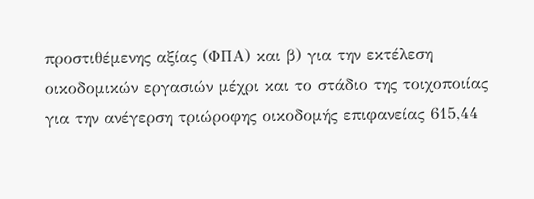προστιθέμενης αξίας (ΦΠΑ) και β) για την εκτέλεση οικοδομικών εργασιών μέχρι και το στάδιο της τοιχοποιίας για την ανέγερση τριώροφης οικοδομής επιφανείας 615,44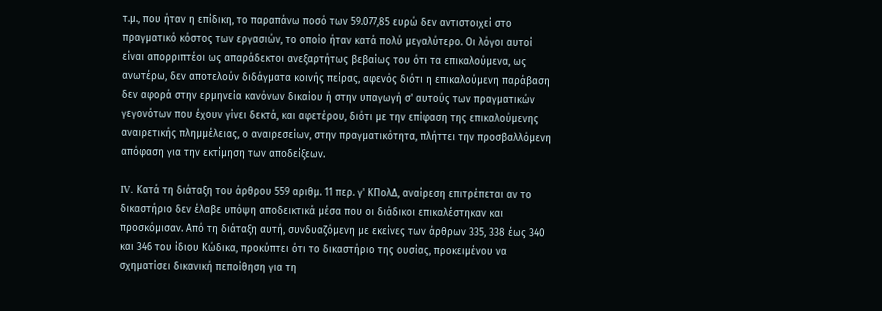τ.μ., που ήταν η επίδικη, το παραπάνω ποσό των 59.077,85 ευρώ δεν αντιστοιχεί στο πραγματικό κόστος των εργασιών, το οποίο ήταν κατά πολύ μεγαλύτερο. Οι λόγοι αυτοί είναι απορριπτέοι ως απαράδεκτοι ανεξαρτήτως βεβαίως του ότι τα επικαλούμενα, ως ανωτέρω, δεν αποτελούν διδάγματα κοινής πείρας, αφενός διότι η επικαλούμενη παράβαση δεν αφορά στην ερμηνεία κανόνων δικαίου ή στην υπαγωγή σ' αυτούς των πραγματικών γεγονότων που έχουν γίνει δεκτά, και αφετέρου, διότι με την επίφαση της επικαλούμενης αναιρετικής πλημμέλειας, ο αναιρεσείων, στην πραγματικότητα, πλήττει την προσβαλλόμενη απόφαση για την εκτίμηση των αποδείξεων.

IV. Kατά τη διάταξη του άρθρου 559 αριθμ. 11 περ. γ' ΚΠολΔ, αναίρεση επιτρέπεται αν το δικαστήριο δεν έλαβε υπόψη αποδεικτικά μέσα που οι διάδικοι επικαλέστηκαν και προσκόμισαν. Από τη διάταξη αυτή, συνδυαζόμενη με εκείνες των άρθρων 335, 338 έως 340 και 346 του ίδιου Κώδικα, προκύπτει ότι το δικαστήριο της ουσίας, προκειμένου να σχηματίσει δικανική πεποίθηση για τη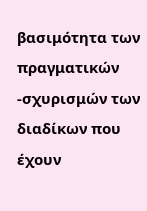βασιμότητα των πραγματικών -σχυρισμών των διαδίκων που έχουν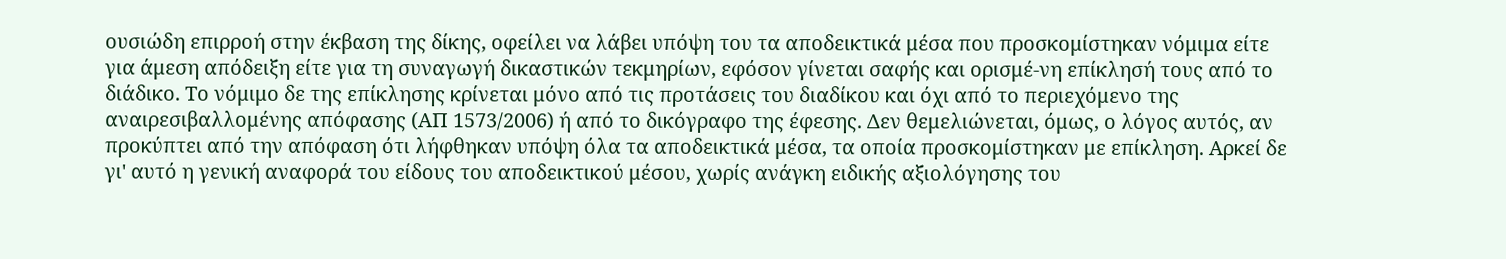ουσιώδη επιρροή στην έκβαση της δίκης, οφείλει να λάβει υπόψη του τα αποδεικτικά μέσα που προσκομίστηκαν νόμιμα είτε για άμεση απόδειξη είτε για τη συναγωγή δικαστικών τεκμηρίων, εφόσον γίνεται σαφής και ορισμέ-νη επίκλησή τους από το διάδικο. Το νόμιμο δε της επίκλησης κρίνεται μόνο από τις προτάσεις του διαδίκου και όχι από το περιεχόμενο της αναιρεσιβαλλομένης απόφασης (ΑΠ 1573/2006) ή από το δικόγραφο της έφεσης. Δεν θεμελιώνεται, όμως, ο λόγος αυτός, αν προκύπτει από την απόφαση ότι λήφθηκαν υπόψη όλα τα αποδεικτικά μέσα, τα οποία προσκομίστηκαν με επίκληση. Αρκεί δε γι' αυτό η γενική αναφορά του είδους του αποδεικτικού μέσου, χωρίς ανάγκη ειδικής αξιολόγησης του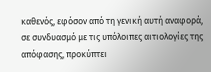καθενός, εφόσον από τη γενική αυτή αναφορά, σε συνδυασμό με τις υπόλοιπες αιτιολογίες της απόφασης, προκύπτει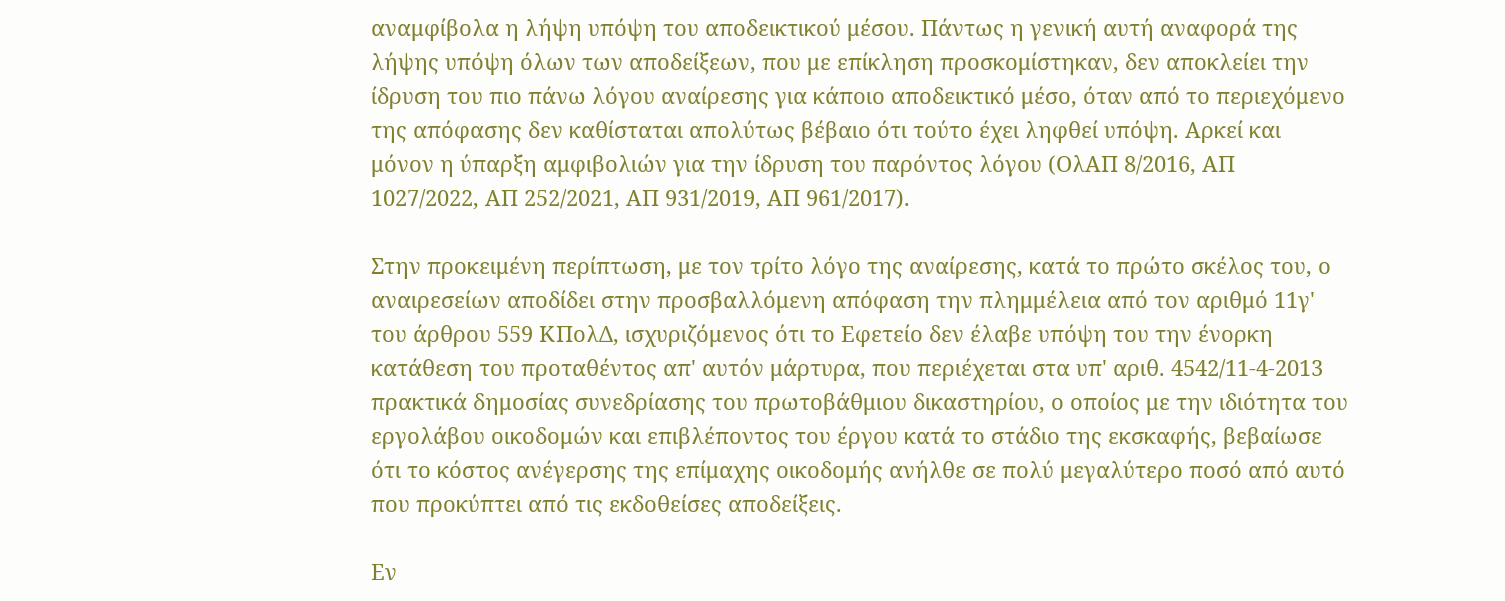αναμφίβολα η λήψη υπόψη του αποδεικτικού μέσου. Πάντως η γενική αυτή αναφορά της λήψης υπόψη όλων των αποδείξεων, που με επίκληση προσκομίστηκαν, δεν αποκλείει την ίδρυση του πιο πάνω λόγου αναίρεσης για κάποιο αποδεικτικό μέσο, όταν από το περιεχόμενο της απόφασης δεν καθίσταται απολύτως βέβαιο ότι τούτο έχει ληφθεί υπόψη. Αρκεί και μόνον η ύπαρξη αμφιβολιών για την ίδρυση του παρόντος λόγου (ΟλΑΠ 8/2016, ΑΠ 1027/2022, ΑΠ 252/2021, ΑΠ 931/2019, ΑΠ 961/2017).

Στην προκειμένη περίπτωση, με τον τρίτο λόγο της αναίρεσης, κατά το πρώτο σκέλος του, ο αναιρεσείων αποδίδει στην προσβαλλόμενη απόφαση την πλημμέλεια από τον αριθμό 11γ' του άρθρου 559 ΚΠολΔ, ισχυριζόμενος ότι το Εφετείο δεν έλαβε υπόψη του την ένορκη κατάθεση του προταθέντος απ' αυτόν μάρτυρα, που περιέχεται στα υπ' αριθ. 4542/11-4-2013 πρακτικά δημοσίας συνεδρίασης του πρωτοβάθμιου δικαστηρίου, ο οποίος με την ιδιότητα του εργολάβου οικοδομών και επιβλέποντος του έργου κατά το στάδιο της εκσκαφής, βεβαίωσε ότι το κόστος ανέγερσης της επίμαχης οικοδομής ανήλθε σε πολύ μεγαλύτερο ποσό από αυτό που προκύπτει από τις εκδοθείσες αποδείξεις.

Εν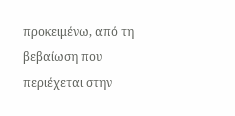προκειμένω, από τη βεβαίωση που περιέχεται στην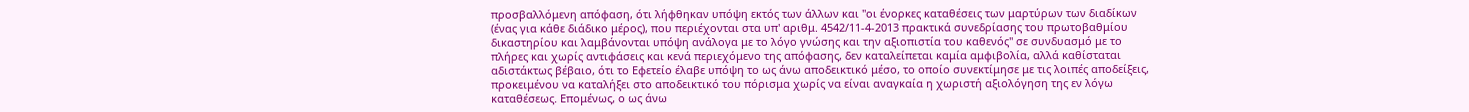προσβαλλόμενη απόφαση, ότι λήφθηκαν υπόψη εκτός των άλλων και "οι ένορκες καταθέσεις των μαρτύρων των διαδίκων (ένας για κάθε διάδικο μέρος), που περιέχονται στα υπ' αριθμ. 4542/11-4-2013 πρακτικά συνεδρίασης του πρωτοβαθμίου δικαστηρίου και λαμβάνονται υπόψη ανάλογα με το λόγο γνώσης και την αξιοπιστία του καθενός" σε συνδυασμό με το πλήρες και χωρίς αντιφάσεις και κενά περιεχόμενο της απόφασης, δεν καταλείπεται καμία αμφιβολία, αλλά καθίσταται αδιστάκτως βέβαιο, ότι το Εφετείο έλαβε υπόψη το ως άνω αποδεικτικό μέσο, το οποίο συνεκτίμησε με τις λοιπές αποδείξεις, προκειμένου να καταλήξει στο αποδεικτικό του πόρισμα χωρίς να είναι αναγκαία η χωριστή αξιολόγηση της εν λόγω καταθέσεως. Επομένως, ο ως άνω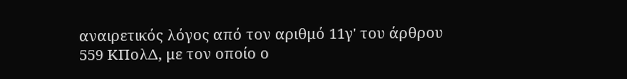αναιρετικός λόγος από τον αριθμό 11γ' του άρθρου 559 ΚΠολΔ, με τον οποίο ο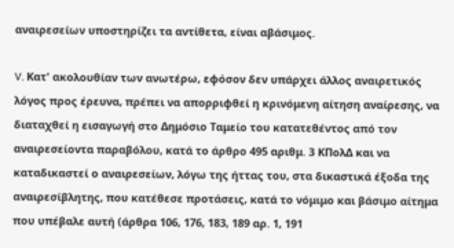αναιρεσείων υποστηρίζει τα αντίθετα, είναι αβάσιμος.

V. Κατ' ακολουθίαν των ανωτέρω, εφόσον δεν υπάρχει άλλος αναιρετικός λόγος προς έρευνα, πρέπει να απορριφθεί η κρινόμενη αίτηση αναίρεσης, να διαταχθεί η εισαγωγή στο Δημόσιο Ταμείο του κατατεθέντος από τον αναιρεσείοντα παραβόλου, κατά το άρθρο 495 αριθμ. 3 ΚΠολΔ και να καταδικαστεί ο αναιρεσείων, λόγω της ήττας του, στα δικαστικά έξοδα της αναιρεσίβλητης, που κατέθεσε προτάσεις, κατά το νόμιμο και βάσιμο αίτημα που υπέβαλε αυτή (άρθρα 106, 176, 183, 189 αρ. 1, 191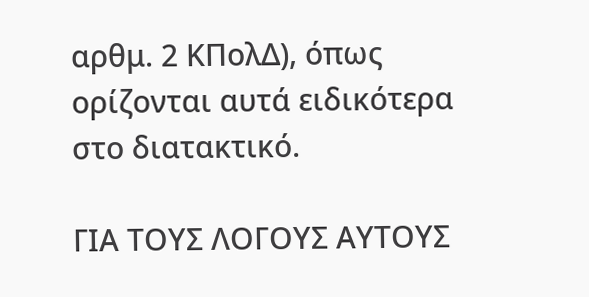αρθμ. 2 ΚΠολΔ), όπως ορίζονται αυτά ειδικότερα στο διατακτικό.

ΓΙΑ ΤΟΥΣ ΛΟΓΟΥΣ ΑΥΤΟΥΣ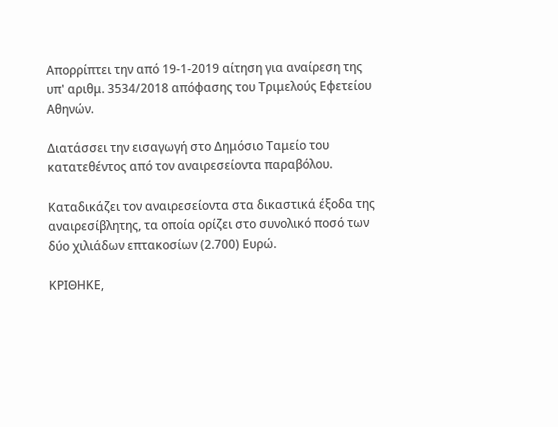Απορρίπτει την από 19-1-2019 αίτηση για αναίρεση της υπ' αριθμ. 3534/2018 απόφασης του Τριμελούς Εφετείου Αθηνών.

Διατάσσει την εισαγωγή στο Δημόσιο Ταμείο του κατατεθέντος από τον αναιρεσείοντα παραβόλου.

Καταδικάζει τον αναιρεσείοντα στα δικαστικά έξοδα της αναιρεσίβλητης, τα οποία ορίζει στο συνολικό ποσό των δύο χιλιάδων επτακοσίων (2.700) Ευρώ.

ΚΡΙΘΗΚΕ,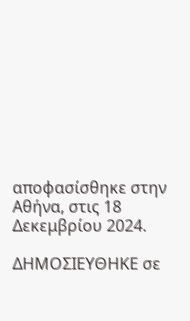αποφασίσθηκε στην Αθήνα, στις 18 Δεκεμβρίου 2024.

ΔΗΜΟΣΙΕΥΘΗΚΕ σε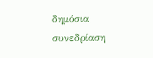δημόσια συνεδρίαση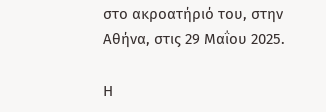στο ακροατήριό του, στην Αθήνα, στις 29 Μαΐου 2025.

Η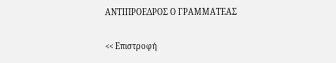ΑΝΤΙΠΡΟΕΔΡΟΣ Ο ΓΡΑΜΜΑΤΕΑΣ

<< Επιστροφή